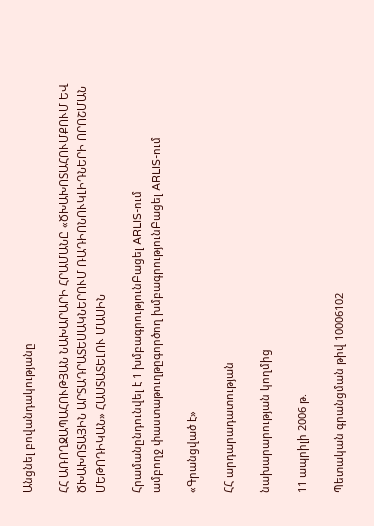Անցնել բովանդակությանը

ՀՀ ԱՌՈՂՋԱՊԱՀՈՒԹՅԱՆ ՆԱԽԱՐԱՐԻ ՀՐԱՄԱՆԸ «ԾԽԱԽՈՏԱՀՈՒՄՔՈՒՄ ԵՎ ԾԽԱԽՈՏԱՅԻՆ ԱՐՏԱԴՐԱՏԵՍԱԿՆԵՐՈՒՄ ՌԱԴԻՈՆՈՒԿԼԻԴՆԵՐԻ ՈՐՈՇՄԱՆ ՄԵԹՈԴԻԿԱՆ» ՀԱՍՏԱՏԵԼՈՒ ՄԱՍԻՆ

Հրամանընդունվել է 1 խմբագրությունԲացել ARLIS-ում
ամբողջ փաստաթուղթըգործող խմբագրությունԲացել ARLIS-ում

«Գրանցված է»

ՀՀ արդարադատության

նախարարության կողմից

11 ապրիլի 2006 թ.

Պետական գրանցման թիվ 10006102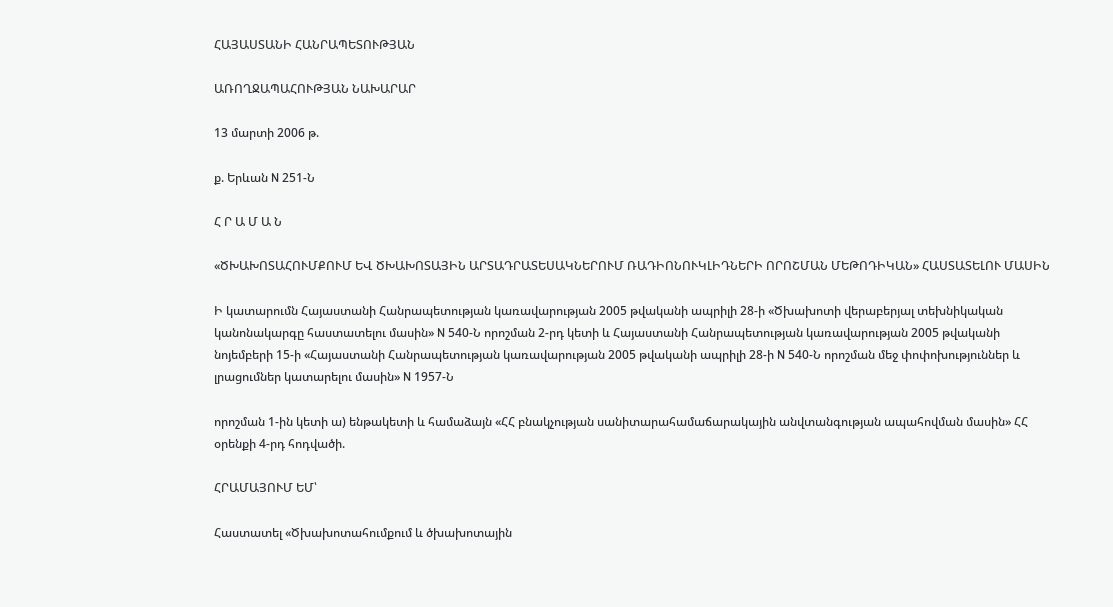ՀԱՅԱՍՏԱՆԻ ՀԱՆՐԱՊԵՏՈՒԹՅԱՆ

ԱՌՈՂՋԱՊԱՀՈՒԹՅԱՆ ՆԱԽԱՐԱՐ

13 մարտի 2006 թ.

ք. Երևան N 251-Ն

Հ Ր Ա Մ Ա Ն

«ԾԽԱԽՈՏԱՀՈՒՄՔՈՒՄ ԵՎ ԾԽԱԽՈՏԱՅԻՆ ԱՐՏԱԴՐԱՏԵՍԱԿՆԵՐՈՒՄ ՌԱԴԻՈՆՈՒԿԼԻԴՆԵՐԻ ՈՐՈՇՄԱՆ ՄԵԹՈԴԻԿԱՆ» ՀԱՍՏԱՏԵԼՈՒ ՄԱՍԻՆ

Ի կատարումն Հայաստանի Հանրապետության կառավարության 2005 թվականի ապրիլի 28-ի «Ծխախոտի վերաբերյալ տեխնիկական կանոնակարգը հաստատելու մասին» N 540-Ն որոշման 2-րդ կետի և Հայաստանի Հանրապետության կառավարության 2005 թվականի նոյեմբերի 15-ի «Հայաստանի Հանրապետության կառավարության 2005 թվականի ապրիլի 28-ի N 540-Ն որոշման մեջ փոփոխություններ և լրացումներ կատարելու մասին» N 1957-Ն

որոշման 1-ին կետի ա) ենթակետի և համաձայն «ՀՀ բնակչության սանիտարահամաճարակային անվտանգության ապահովման մասին» ՀՀ օրենքի 4-րդ հոդվածի.

ՀՐԱՄԱՅՈՒՄ ԵՄ՝

Հաստատել «Ծխախոտահումքում և ծխախոտային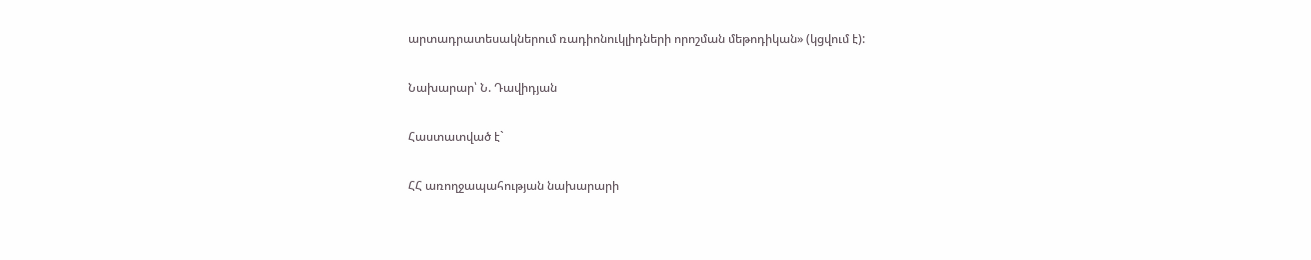արտադրատեսակներում ռադիոնուկլիդների որոշման մեթոդիկան» (կցվում է):

Նախարար՝ Ն. Դավիդյան

Հաստատված է`

ՀՀ առողջապահության նախարարի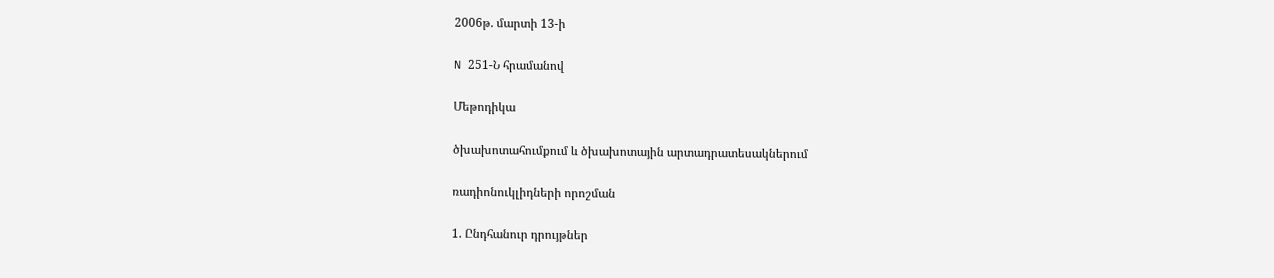2006թ. մարտի 13-ի

N 251-Ն հրամանով

Մեթոդիկա

ծխախոտահումքում և ծխախոտային արտադրատեսակներում

ռադիոնուկլիդների որոշման

1. Ընդհանուր դրույթներ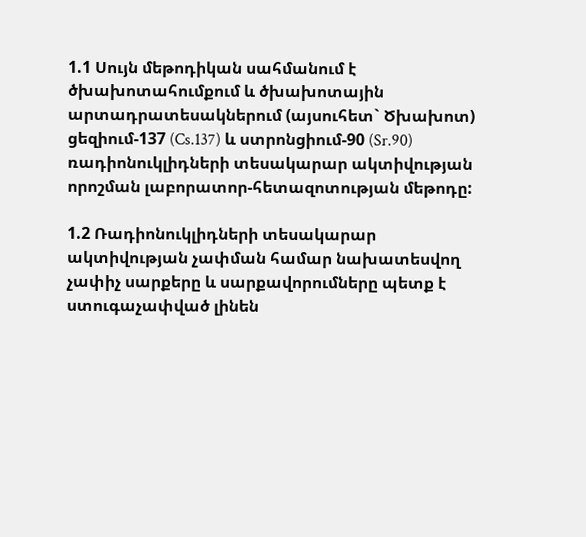1.1 Սույն մեթոդիկան սահմանում է ծխախոտահումքում և ծխախոտային արտադրատեսակներում (այսուհետ` Ծխախոտ) ցեզիում-137 (Cs.137) և ստրոնցիում-90 (Sr.90) ռադիոնուկլիդների տեսակարար ակտիվության որոշման լաբորատոր-հետազոտության մեթոդը:

1.2 Ռադիոնուկլիդների տեսակարար ակտիվության չափման համար նախատեսվող չափիչ սարքերը և սարքավորումները պետք է ստուգաչափված լինեն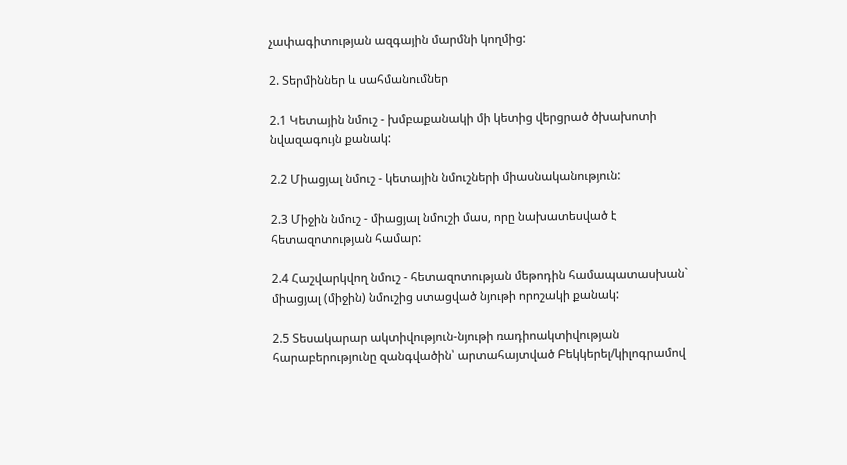չափագիտության ազգային մարմնի կողմից:

2. Տերմիններ և սահմանումներ

2.1 Կետային նմուշ - խմբաքանակի մի կետից վերցրած ծխախոտի նվազագույն քանակ:

2.2 Միացյալ նմուշ - կետային նմուշների միասնականություն:

2.3 Միջին նմուշ - միացյալ նմուշի մաս, որը նախատեսված է հետազոտության համար:

2.4 Հաշվարկվող նմուշ - հետազոտության մեթոդին համապատասխան` միացյալ (միջին) նմուշից ստացված նյութի որոշակի քանակ:

2.5 Տեսակարար ակտիվություն-նյութի ռադիոակտիվության հարաբերությունը զանգվածին՝ արտահայտված Բեկկերել/կիլոգրամով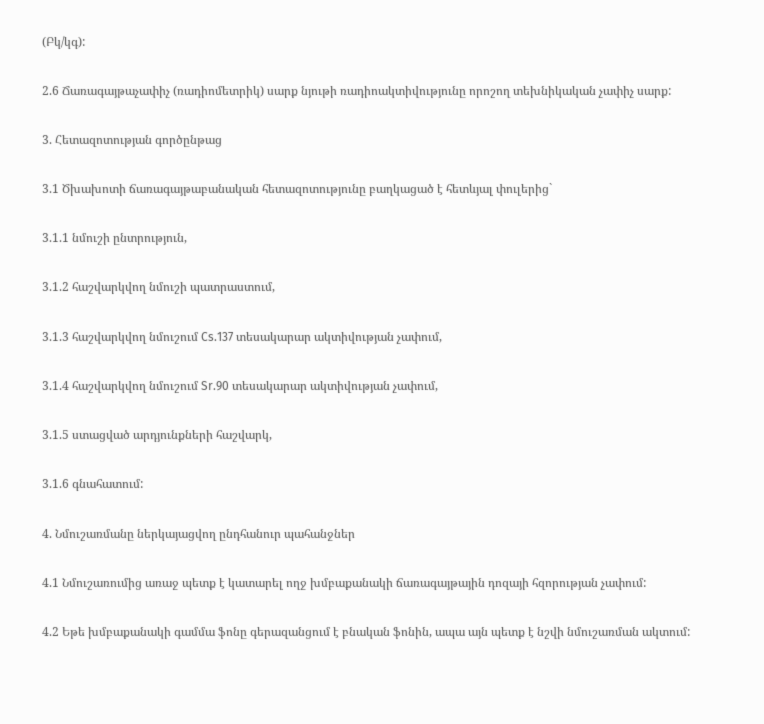(Բկ/կգ):

2.6 Ճառագայթաչափիչ (ռադիոմետրիկ) սարք նյութի ռադիոակտիվությունը որոշող տեխնիկական չափիչ սարք:

3. Հետազոտության գործընթաց

3.1 Ծխախոտի ճառագայթաբանական հետազոտությունը բաղկացած է հետևյալ փուլերից`

3.1.1 նմուշի ընտրություն,

3.1.2 հաշվարկվող նմուշի պատրաստում,

3.1.3 հաշվարկվող նմուշում Cs.137 տեսակարար ակտիվության չափում,

3.1.4 հաշվարկվող նմուշում Sr.90 տեսակարար ակտիվության չափում,

3.1.5 ստացված արդյունքների հաշվարկ,

3.1.6 գնահատում:

4. Նմուշառմանը ներկայացվող ընդհանուր պահանջներ

4.1 Նմուշառումից առաջ պետք է կատարել ողջ խմբաքանակի ճառագայթային դոզայի հզորության չափում:

4.2 Եթե խմբաքանակի գամմա ֆոնը գերազանցում է բնական ֆոնին, ապա այն պետք է նշվի նմուշառման ակտում: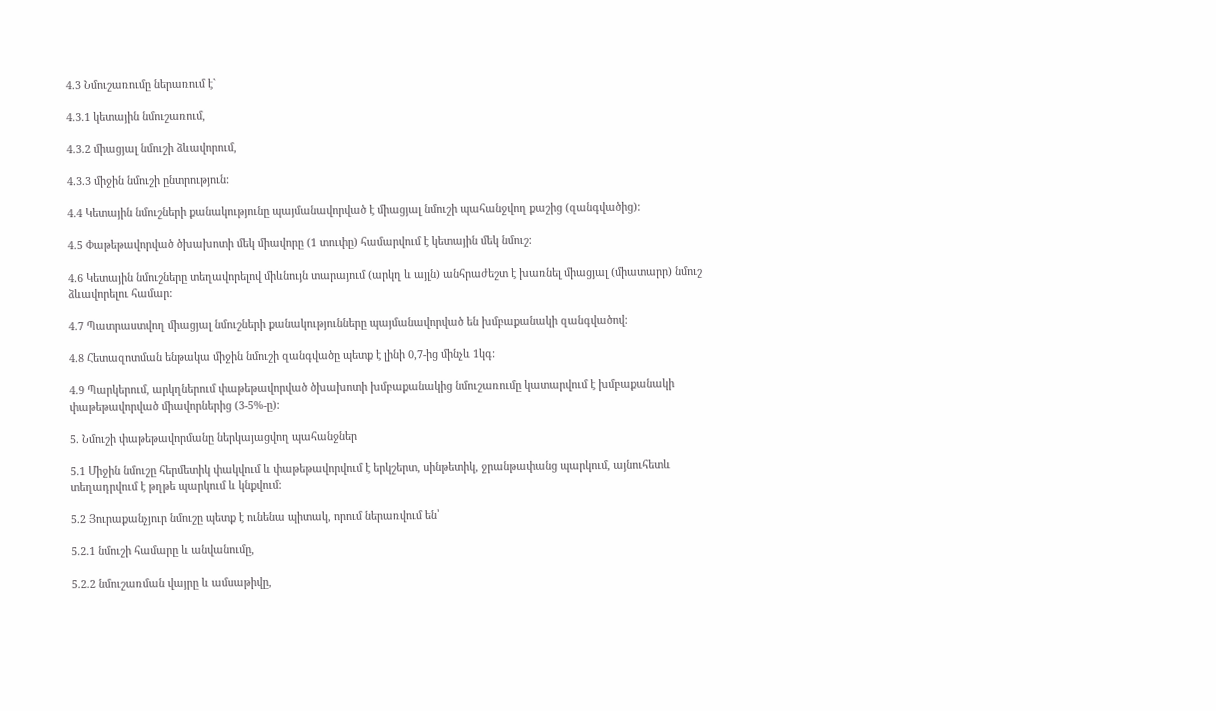4.3 Նմուշառումը ներառում է`

4.3.1 կետային նմուշառում,

4.3.2 միացյալ նմուշի ձևավորում,

4.3.3 միջին նմուշի ընտրություն:

4.4 Կետային նմուշների քանակությունը պայմանավորված է միացյալ նմուշի պահանջվող քաշից (զանգվածից):

4.5 Փաթեթավորված ծխախոտի մեկ միավորը (1 տուփը) համարվում է կետային մեկ նմուշ:

4.6 Կետային նմուշները տեղավորելով միևնույն տարայում (արկղ և այլն) անհրաժեշտ է խառնել միացյալ (միատարր) նմուշ ձևավորելու համար:

4.7 Պատրաստվող միացյալ նմուշների քանակությունները պայմանավորված են խմբաքանակի զանգվածով:

4.8 Հետազոտման ենթակա միջին նմուշի զանգվածը պետք է լինի 0,7-ից մինչև 1կգ:

4.9 Պարկերում, արկղներում փաթեթավորված ծխախոտի խմբաքանակից նմուշառումը կատարվում է խմբաքանակի փաթեթավորված միավորներից (3-5%-ը):

5. Նմուշի փաթեթավորմանը ներկայացվող պահանջներ

5.1 Միջին նմուշը հերմետիկ փակվում և փաթեթավորվում է երկշերտ, սինթետիկ, ջրանթափանց պարկում, այնուհետև տեղադրվում է թղթե պարկում և կնքվում:

5.2 Յուրաքանչյուր նմուշը պետք է ունենա պիտակ, որում ներառվում են՝

5.2.1 նմուշի համարը և անվանումը,

5.2.2 նմուշառման վայրը և ամսաթիվը,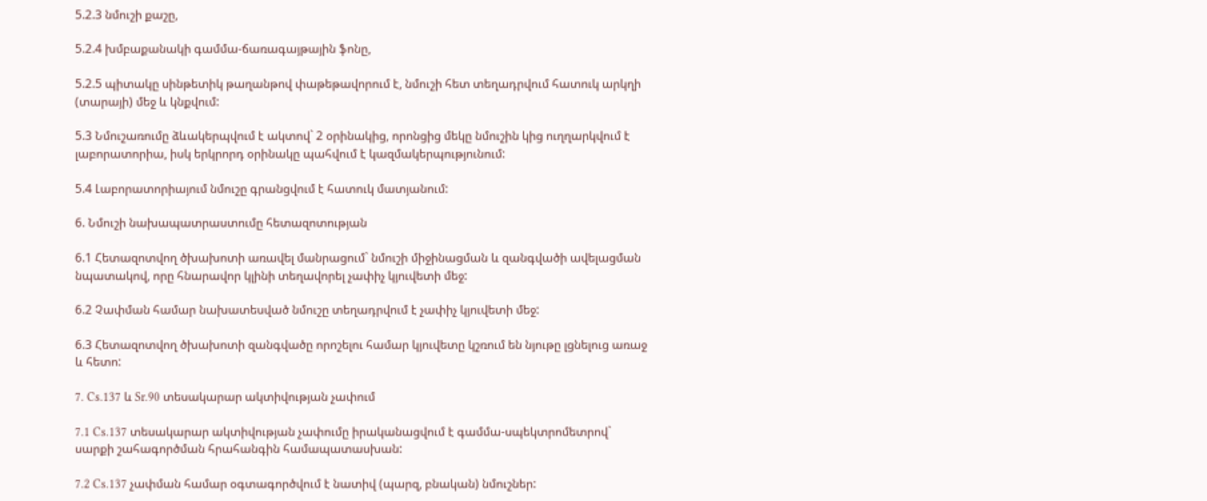5.2.3 նմուշի քաշը,

5.2.4 խմբաքանակի գամմա-ճառագայթային ֆոնը,

5.2.5 պիտակը սինթետիկ թաղանթով փաթեթավորում է, նմուշի հետ տեղադրվում հատուկ արկղի (տարայի) մեջ և կնքվում:

5.3 Նմուշառումը ձևակերպվում է ակտով` 2 օրինակից, որոնցից մեկը նմուշին կից ուղղարկվում է լաբորատորիա, իսկ երկրորդ օրինակը պահվում է կազմակերպությունում:

5.4 Լաբորատորիայում նմուշը գրանցվում է հատուկ մատյանում:

6. Նմուշի նախապատրաստումը հետազոտության

6.1 Հետազոտվող ծխախոտի առավել մանրացում` նմուշի միջինացման և զանգվածի ավելացման նպատակով, որը հնարավոր կլինի տեղավորել չափիչ կյուվետի մեջ:

6.2 Չափման համար նախատեսված նմուշը տեղադրվում է չափիչ կյուվետի մեջ:

6.3 Հետազոտվող ծխախոտի զանգվածը որոշելու համար կյուվետը կշռում են նյութը լցնելուց առաջ և հետո:

7. Cs.137 և Sr.90 տեսակարար ակտիվության չափում

7.1 Cs.137 տեսակարար ակտիվության չափումը իրականացվում է գամմա-սպեկտրոմետրով` սարքի շահագործման հրահանգին համապատասխան:

7.2 Cs.137 չափման համար օգտագործվում է նատիվ (պարզ, բնական) նմուշներ: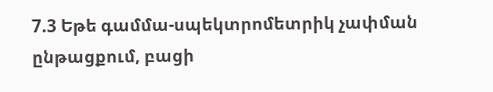7.3 Եթե գամմա-սպեկտրոմետրիկ չափման ընթացքում, բացի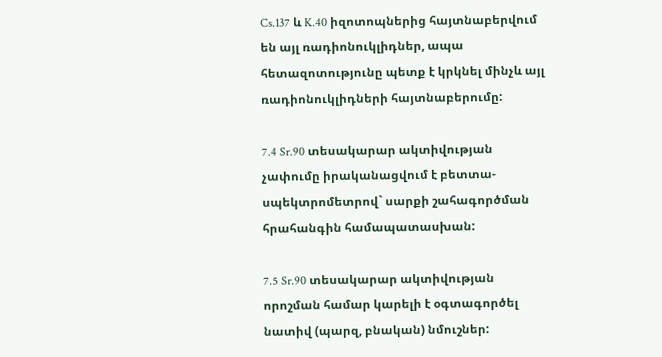Cs.137 և K.40 իզոտոպներից հայտնաբերվում են այլ ռադիոնուկլիդներ, ապա հետազոտությունը պետք է կրկնել մինչև այլ ռադիոնուկլիդների հայտնաբերումը:

7.4 Sr.90 տեսակարար ակտիվության չափումը իրականացվում է բետտա-սպեկտրոմետրով` սարքի շահագործման հրահանգին համապատասխան:

7.5 Sr.90 տեսակարար ակտիվության որոշման համար կարելի է օգտագործել նատիվ (պարզ, բնական) նմուշներ: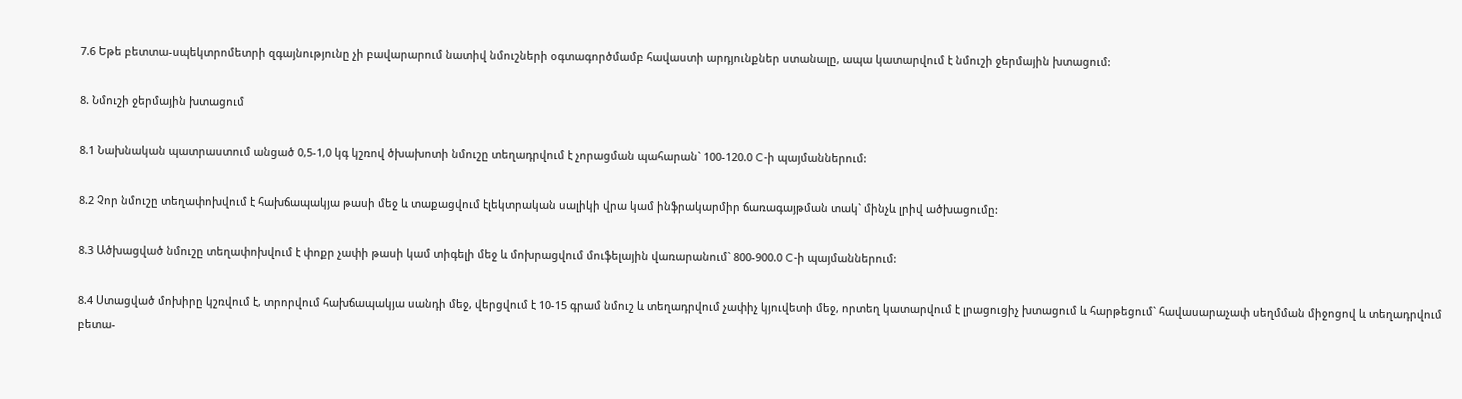7.6 Եթե բետտա-սպեկտրոմետրի զգայնությունը չի բավարարում նատիվ նմուշների օգտագործմամբ հավաստի արդյունքներ ստանալը, ապա կատարվում է նմուշի ջերմային խտացում:

8. Նմուշի ջերմային խտացում

8.1 Նախնական պատրաստում անցած 0,5-1,0 կգ կշռով ծխախոտի նմուշը տեղադրվում է չորացման պահարան` 100-120.0 C-ի պայմաններում:

8.2 Չոր նմուշը տեղափոխվում է հախճապակյա թասի մեջ և տաքացվում էլեկտրական սալիկի վրա կամ ինֆրակարմիր ճառագայթման տակ` մինչև լրիվ ածխացումը:

8.3 Ածխացված նմուշը տեղափոխվում է փոքր չափի թասի կամ տիգելի մեջ և մոխրացվում մուֆելային վառարանում` 800-900.0 C-ի պայմաններում:

8.4 Ստացված մոխիրը կշռվում է, տրորվում հախճապակյա սանդի մեջ, վերցվում է 10-15 գրամ նմուշ և տեղադրվում չափիչ կյուվետի մեջ, որտեղ կատարվում է լրացուցիչ խտացում և հարթեցում` հավասարաչափ սեղմման միջոցով և տեղադրվում բետա-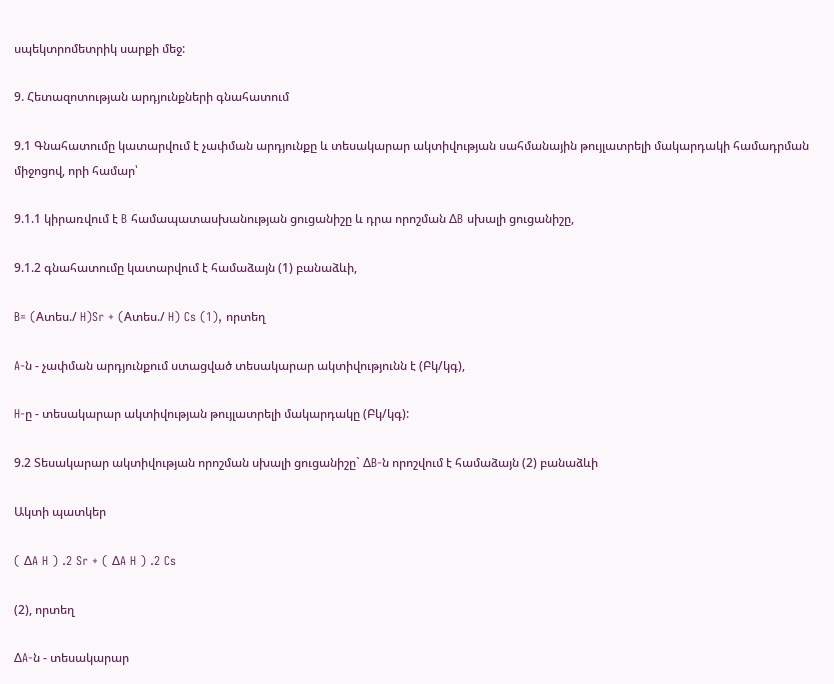սպեկտրոմետրիկ սարքի մեջ:

9. Հետազոտության արդյունքների գնահատում

9.1 Գնահատումը կատարվում է չափման արդյունքը և տեսակարար ակտիվության սահմանային թույլատրելի մակարդակի համադրման միջոցով, որի համար՝

9.1.1 կիրառվում է B համապատասխանության ցուցանիշը և դրա որոշման ∆B սխալի ցուցանիշը,

9.1.2 գնահատումը կատարվում է համաձայն (1) բանաձևի,

B= (Aտես./ H)Sr + (Aտես./ H) Cs (1), որտեղ

A-ն - չափման արդյունքում ստացված տեսակարար ակտիվությունն է (Բկ/կգ),

H-ը - տեսակարար ակտիվության թույլատրելի մակարդակը (Բկ/կգ):

9.2 Տեսակարար ակտիվության որոշման սխալի ցուցանիշը` ∆B-ն որոշվում է համաձայն (2) բանաձևի

Ակտի պատկեր

( ∆A H ) .2 Sr + ( ∆A H ) .2 Cs

(2), որտեղ

∆A-ն - տեսակարար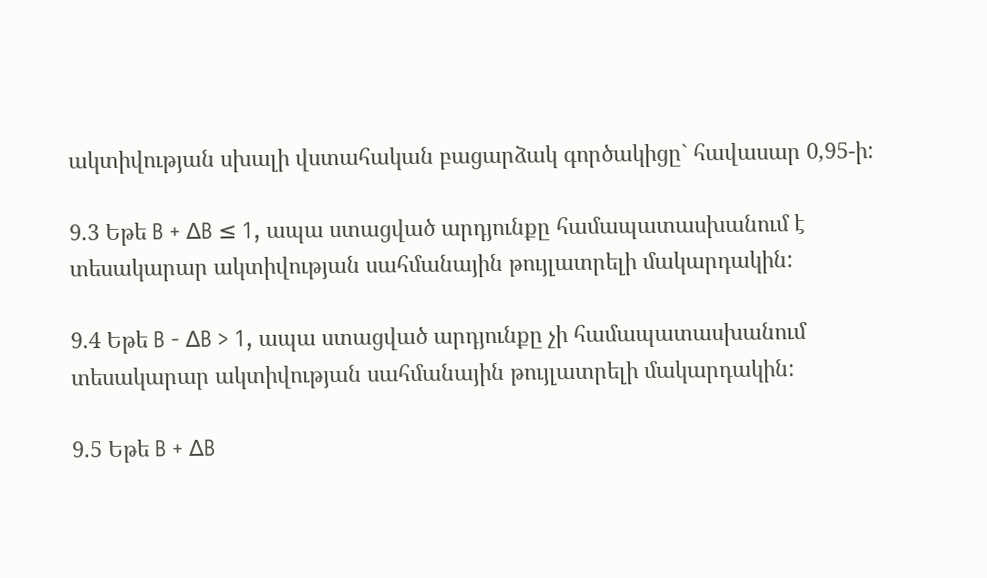ակտիվության սխալի վստահական բացարձակ գործակիցը` հավասար 0,95-ի:

9.3 Եթե B + ∆B ≤ 1, ապա ստացված արդյունքը համապատասխանում է տեսակարար ակտիվության սահմանային թույլատրելի մակարդակին:

9.4 Եթե B - ∆B > 1, ապա ստացված արդյունքը չի համապատասխանում տեսակարար ակտիվության սահմանային թույլատրելի մակարդակին:

9.5 Եթե B + ∆B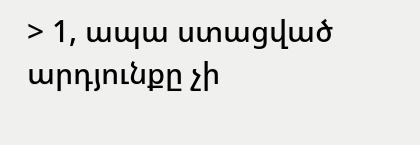> 1, ապա ստացված արդյունքը չի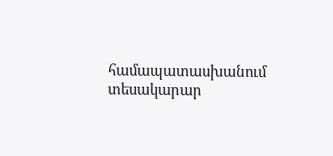համապատասխանում տեսակարար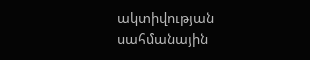ակտիվության սահմանային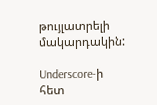թույլատրելի մակարդակին:

Underscore-ի հետ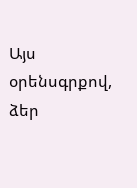Այս օրենսգրքով, ձեր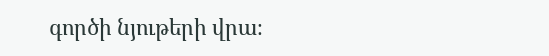գործի նյութերի վրա։